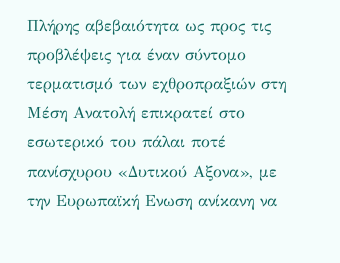Πλήρης αβεβαιότητα ως προς τις προβλέψεις για έναν σύντομο τερματισμό των εχθροπραξιών στη Μέση Ανατολή επικρατεί στο εσωτερικό του πάλαι ποτέ πανίσχυρου «Δυτικού Αξονα», με την Ευρωπαϊκή Ενωση ανίκανη να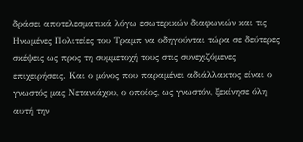δράσει αποτελεσματικά λόγω εσωτερικών διαφωνιών και τις Ηνωμένες Πολιτείες του Τραμπ να οδηγούνται τώρα σε δεύτερες σκέψεις ως προς τη συμμετοχή τους στις συνεχιζόμενες επιχειρήσεις. Και ο μόνος που παραμένει αδιάλλακτος είναι ο γνωστός μας Νετανιάχου, ο οποίος, ως γνωστόν, ξεκίνησε όλη αυτή την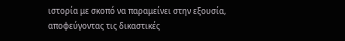ιστορία με σκοπό να παραμείνει στην εξουσία, αποφεύγοντας τις δικαστικές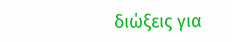διώξεις για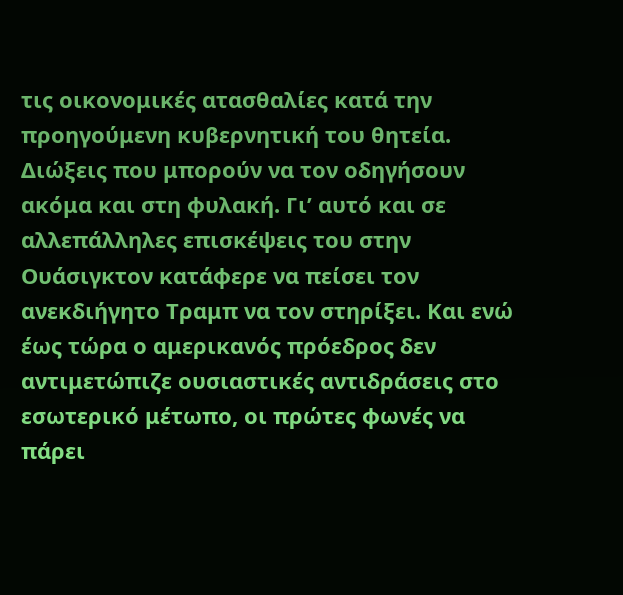τις οικονομικές ατασθαλίες κατά την προηγούμενη κυβερνητική του θητεία. Διώξεις που μπορούν να τον οδηγήσουν ακόμα και στη φυλακή. Γι’ αυτό και σε αλλεπάλληλες επισκέψεις του στην Ουάσιγκτον κατάφερε να πείσει τον ανεκδιήγητο Τραμπ να τον στηρίξει. Και ενώ έως τώρα ο αμερικανός πρόεδρος δεν αντιμετώπιζε ουσιαστικές αντιδράσεις στο εσωτερικό μέτωπο, οι πρώτες φωνές να πάρει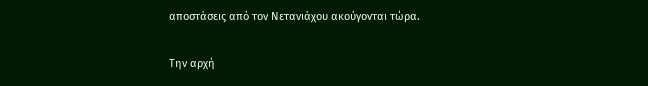αποστάσεις από τον Νετανιάχου ακούγονται τώρα.

Την αρχή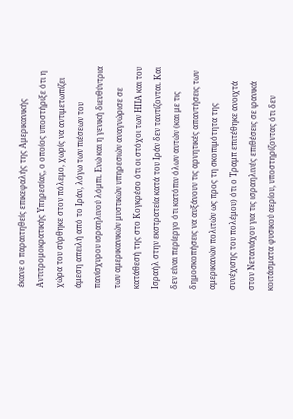έκανε ο παραιτηθείς επικεφαλής της Αμερικανικής Αντιτρομοκρατικής Υπηρεσίας, ο οποίος υποστήριξε ότι η χώρα του σύρθηκε στον πόλεμο, χωρίς να αντιμετωπίζει άμεση απειλή από το Ιράν, λόγω των πιέσεων του πανίσχυρου ισραηλινού λόμπι. Ενώ και η γενική διευθύντρια των αμερικανικών μυστικών υπηρεσιών αναγνώρισε σε κατάθεσή της στο Κογκρέσο ότι οι στόχοι των ΗΠΑ και του Ισραήλ στην εκστρατεία κατά του Ιράν δεν ταυτίζονται. Και δεν είναι περίεργο ότι κατόπιν όλων αυτών (και με τις δημοσκοπήσεις να αυξάνουν τις αρνητικές απαντήσεις των αμερικανών πολιτών ως προς τη σκοπιμότητα της συνέχισης του πολέμου) ότι ο Τραμπ επιτέθηκε ανοιχτά στον Νετανιάχου για τις ισραηλινές επιθέσεις σε ιρανικά κοιτάσματα φυσικού αερίου, υποστηρίζοντας ότι δεν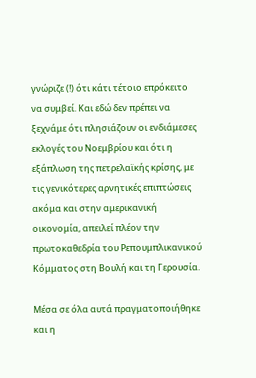γνώριζε (!) ότι κάτι τέτοιο επρόκειτο να συμβεί. Και εδώ δεν πρέπει να ξεχνάμε ότι πλησιάζουν οι ενδιάμεσες εκλογές του Νοεμβρίου και ότι η εξάπλωση της πετρελαϊκής κρίσης, με τις γενικότερες αρνητικές επιπτώσεις ακόμα και στην αμερικανική οικονομία, απειλεί πλέον την πρωτοκαθεδρία του Ρεπουμπλικανικού Κόμματος στη Βουλή και τη Γερουσία.

Μέσα σε όλα αυτά πραγματοποιήθηκε και η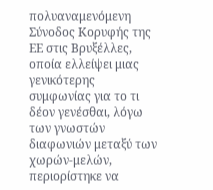πολυαναμενόμενη Σύνοδος Κορυφής της ΕΕ στις Βρυξέλλες, οποία ελλείψει μιας γενικότερης συμφωνίας για το τι δέον γενέσθαι, λόγω των γνωστών διαφωνιών μεταξύ των χωρών-μελών, περιορίστηκε να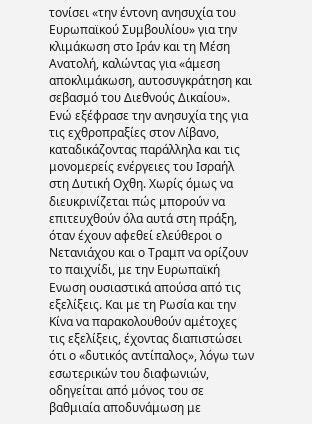τονίσει «την έντονη ανησυχία του Ευρωπαϊκού Συμβουλίου» για την κλιμάκωση στο Ιράν και τη Μέση Ανατολή, καλώντας για «άμεση αποκλιμάκωση, αυτοσυγκράτηση και σεβασμό του Διεθνούς Δικαίου». Ενώ εξέφρασε την ανησυχία της για τις εχθροπραξίες στον Λίβανο, καταδικάζοντας παράλληλα και τις μονομερείς ενέργειες του Ισραήλ στη Δυτική Οχθη. Χωρίς όμως να διευκρινίζεται πώς μπορούν να επιτευχθούν όλα αυτά στη πράξη, όταν έχουν αφεθεί ελεύθεροι ο Νετανιάχου και ο Τραμπ να ορίζουν το παιχνίδι, με την Ευρωπαϊκή Ενωση ουσιαστικά απούσα από τις εξελίξεις. Και με τη Ρωσία και την Κίνα να παρακολουθούν αμέτοχες τις εξελίξεις, έχοντας διαπιστώσει ότι ο «δυτικός αντίπαλος», λόγω των εσωτερικών του διαφωνιών, οδηγείται από μόνος του σε βαθμιαία αποδυνάμωση με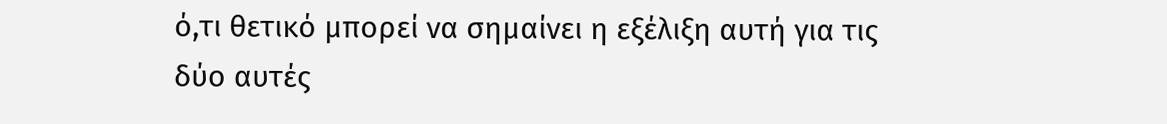ό,τι θετικό μπορεί να σημαίνει η εξέλιξη αυτή για τις δύο αυτές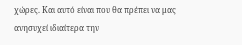χώρες. Και αυτό είναι που θα πρέπει να μας ανησυχεί ιδιαίτερα την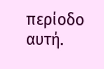περίοδο αυτή.